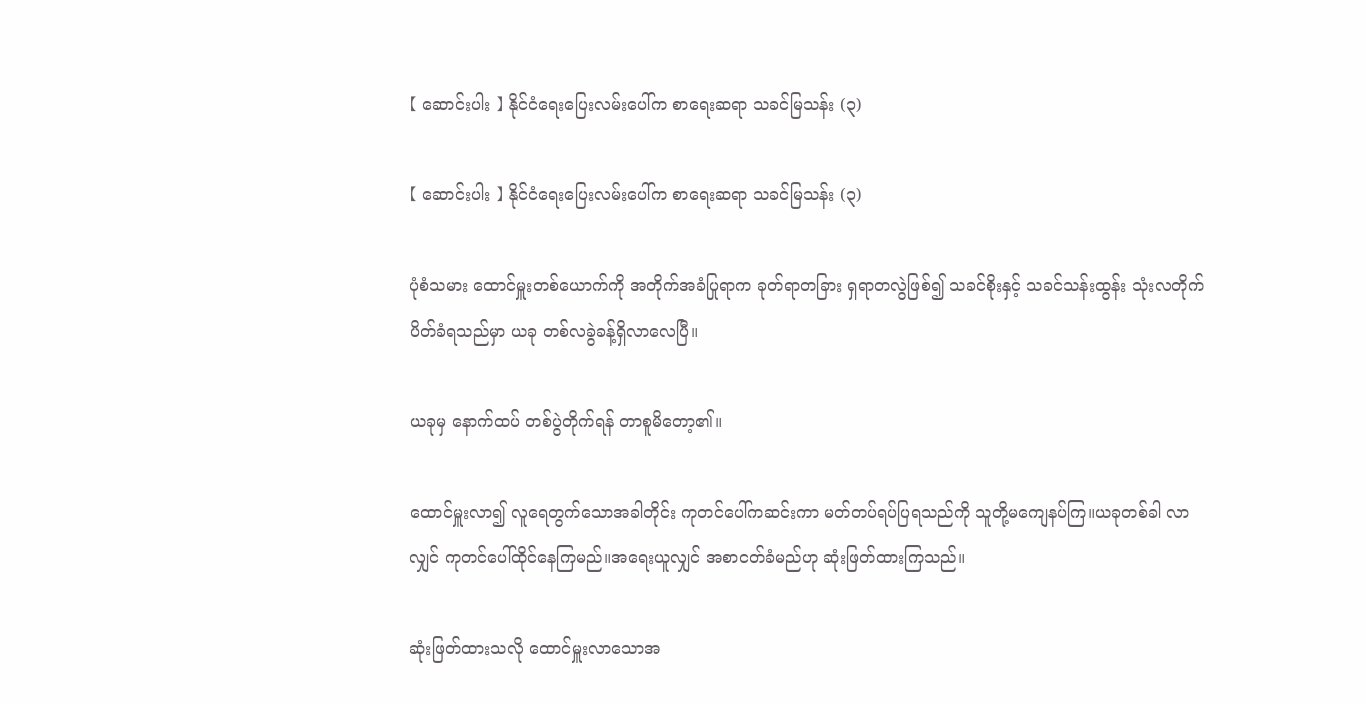【 ဆောင်းပါး 】 နိုင်ငံရေးပြေးလမ်းပေါ်က စာရေးဆရာ သခင်မြသန်း (၃)

【 ဆောင်းပါး 】 နိုင်ငံရေးပြေးလမ်းပေါ်က စာရေးဆရာ သခင်မြသန်း (၃)

ပုံစံသမား ထောင်မှူးတစ်ယောက်ကို အတိုက်အခံပြုရာက ခုတ်ရာတခြား ရှရာတလွဲဖြစ်၍ သခင်စိုးနှင့် သခင်သန်းထွန်း သုံးလတိုက်ပိတ်ခံရသည်မှာ ယခု တစ်လခွဲခန့်ရှိလာလေပြီ။

ယခုမှ နောက်ထပ် တစ်ပွဲတိုက်ရန် တာစူမိတော့၏။

ထောင်မှူးလာ၍ လူရေတွက်သောအခါတိုင်း ကုတင်ပေါ်ကဆင်းကာ မတ်တပ်ရပ်ပြရသည်ကို သူတို့မကျေနပ်ကြ။ယခုတစ်ခါ လာလျှင် ကုတင်ပေါ်ထိုင်နေကြမည်။အရေးယူလျှင် အစာငတ်ခံမည်ဟု ဆုံးဖြတ်ထားကြသည်။

ဆုံးဖြတ်ထားသလို ထောင်မှူးလာသောအ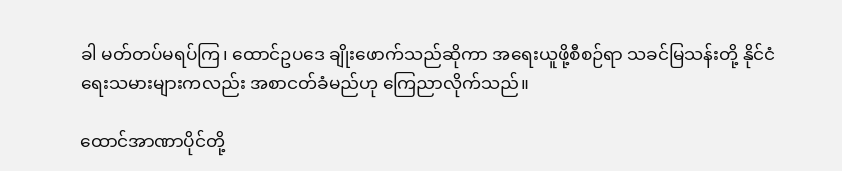ခါ မတ်တပ်မရပ်ကြ၊ ထောင်ဥပဒေ ချိုးဖောက်သည်ဆိုကာ အရေးယူဖို့စီစဉ်ရာ သခင်မြသန်းတို့ နိုင်ငံရေးသမားများကလည်း အစာငတ်ခံမည်ဟု ကြေညာလိုက်သည်။

ထောင်အာဏာပိုင်တို့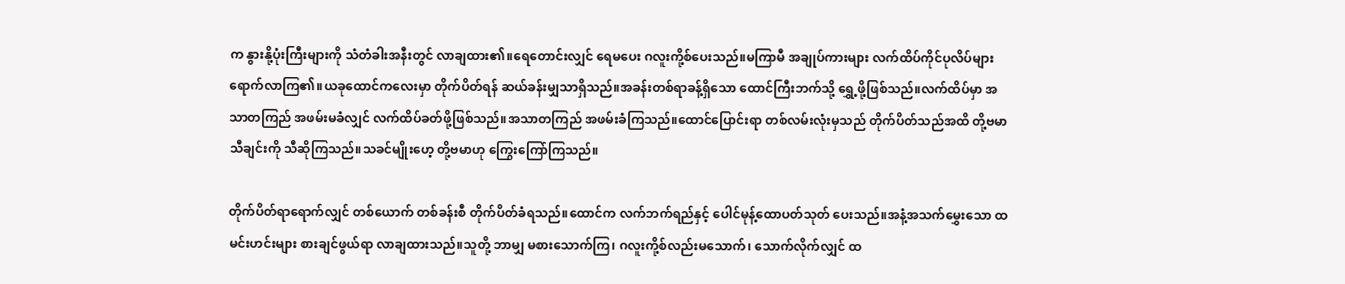က နွားနို့ပုံးကြီးများကို သံတံခါးအနီးတွင် လာချထား၏။ရေတောင်းလျှင် ရေမပေး ဂလူးကို့စ်ပေးသည်။မကြာမီ အချုပ်ကားများ လက်ထိပ်ကိုင်ပုလိပ်များ ရောက်လာကြ၏။ယခုထောင်ကလေးမှာ တိုက်ပိတ်ရန် ဆယ်ခန်းမျှသာရှိသည်။အခန်းတစ်ရာခန့်ရှိသော ထောင်ကြီးဘက်သို့ ရွှေ့ဖို့ဖြစ်သည်။လက်ထိပ်မှာ အသာတကြည် အဖမ်းမခံလျှင် လက်ထိပ်ခတ်ဖို့ဖြစ်သည်။အသာတကြည် အဖမ်းခံကြသည်။ထောင်ပြောင်းရာ တစ်လမ်းလုံးမှသည် တိုက်ပိတ်သည်အထိ တို့ဗမာသီချင်းကို သီဆိုကြသည်။သခင်မျိုးဟေ့ တို့ဗမာဟု ကြွေးကြော်ကြသည်။

တိုက်ပိတ်ရာရောက်လျှင် တစ်ယောက် တစ်ခန်းစီ တိုက်ပိတ်ခံရသည်။ထောင်က လက်ဘက်ရည်နှင့် ပေါင်မုန့်ထောပတ်သုတ် ပေးသည်။အနံ့အသက်မွှေးသော ထမင်းဟင်းများ စားချင်ဖွယ်ရာ လာချထားသည်။သူတို့ ဘာမျှ မစားသောက်ကြ၊ ဂလူးကို့စ်လည်းမသောက်၊ သောက်လိုက်လျှင် ထ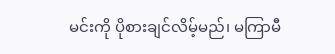မင်းကို ပိုစားချင်လိမ့်မည်၊ မကြာမီ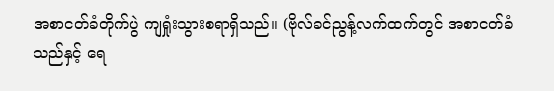အစာငတ်ခံတိုက်ပွဲ ကျရှုံးသွားစရာရှိသည်။ (ဗိုလ်ခင်ညွန့်လက်ထက်တွင် အစာငတ်ခံသည်နှင့် ရေ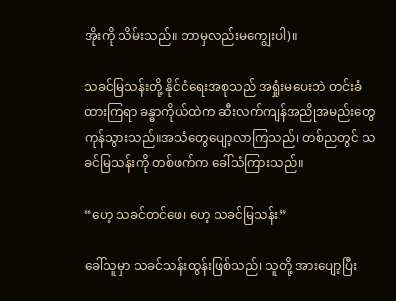အိုးကို သိမ်းသည်။ ဘာမှလည်းမကျွေးပါ)။

သခင်မြသန်းတို့ နိုင်ငံရေးအစုသည် အရှုံးမပေးဘဲ တင်းခံထားကြရာ ခန္ဓာကိုယ်ထဲက ဆီးလက်ကျန်အညိုအမည်းတွေ ကုန်သွားသည်။အသံတွေပျော့လာကြသည်၊ တစ်ညတွင် သခင်မြသန်းကို တစ်ဖက်က ခေါ်သံကြားသည်။

“ဟေ့ သခင်တင်ဖေ၊ ဟေ့ သခင်မြသန်း”

ခေါ်သူမှာ သခင်သန်းထွန်းဖြစ်သည်၊ သူတို့ အားပျော့ပြီး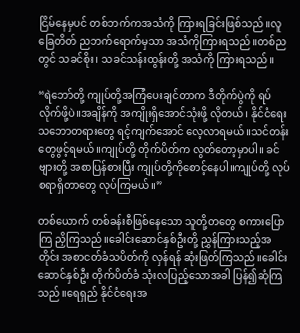ငြိမ်နေမှပင် တစ်ဘက်ကအသံကို ကြားရခြင်းဖြစ်သည်။လူခြေတိတ် ညဘက်ရောက်မှသာ အသံကိုကြားရသည်။တစ်ညတွင် သခင်စိုး၊ သခင်သန်းထွန်းတို့ အသံကို ကြားရသည်။

“ရဲဘော်တို့ ကျုပ်တို့အကြံပေးချင်တာက ဒီတိုက်ပွဲကို ရပ်လိုက်ဖို့ပဲ။အချိန်ကို အကျိုးရှိအောင်သုံးဖို့ လိုတယ်၊ နိုင်ငံရေးသဘောတရားတွေ ရင့်ကျက်အောင် လေ့လာရမယ်။သင်တန်းတွေဖွင့်ရမယ်။ကျုပ်တို့ တိုက်ပိတ်က လွတ်တော့မှာပါ။ ခင်ဗျားတို့ အစာပြန်စားပြီး ကျုပ်တို့ကိုစောင့်နေပါ။ကျုပ်တို့ လုပ်စရာရှိတာတွေ လုပ်ကြမယ်။”

တစ်ယောက် တစ်ခန်းစီဖြစ်နေသော သူတို့တတွေ စကားပြောကြ ညှိကြသည်။ခေါင်းဆောင်နှစ်ဦးတို့ ညွှန်ကြားသည့်အတိုင်း အစာငတ်ခံသပိတ်ကို လှန်ရန် ဆုံးဖြတ်ကြသည်။ခေါင်းဆောင်နှစ်ဦး တိုက်ပိတ်ခံ သုံးလပြည့်သောအခါ ပြန်၍ဆုံကြသည်။ရေရှည် နိုင်ငံရေးအ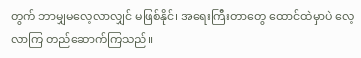တွက် ဘာမျှမလေ့လာလျှင် မဖြစ်နိုင်၊ အရေးကြီးတာတွေ ထောင်ထဲမှာပဲ လေ့လာကြ တည်ဆောက်ကြသည်။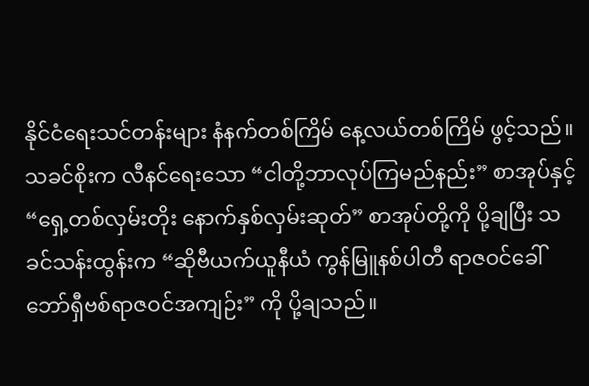နိုင်ငံရေးသင်တန်းများ နံနက်တစ်ကြိမ် နေ့လယ်တစ်ကြိမ် ဖွင့်သည်။သခင်စိုးက လီနင်ရေးသော “ငါတို့ဘာလုပ်ကြမည်နည်း” စာအုပ်နှင့် “ရှေ့တစ်လှမ်းတိုး နောက်နှစ်လှမ်းဆုတ်” စာအုပ်တို့ကို ပို့ချပြီး သခင်သန်းထွန်းက “ဆိုဗီယက်ယူနီယံ ကွန်မြူနစ်ပါတီ ရာဇဝင်ခေါ် ဘော်ရှီဗစ်ရာဇဝင်အကျဉ်း” ကို ပို့ချသည်။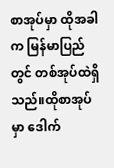စာအုပ်မှာ ထိုအခါက မြန်မာပြည်တွင် တစ်အုပ်ထဲရှိသည်။ထိုစာအုပ်မှာ ဒေါက်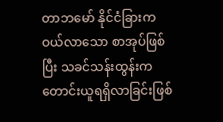တာဘမော် နိုင်ငံခြားကဝယ်လာသော စာအုပ်ဖြစ်ပြီး သခင်သန်းထွန်းက တောင်းယူရရှိလာခြင်းဖြစ်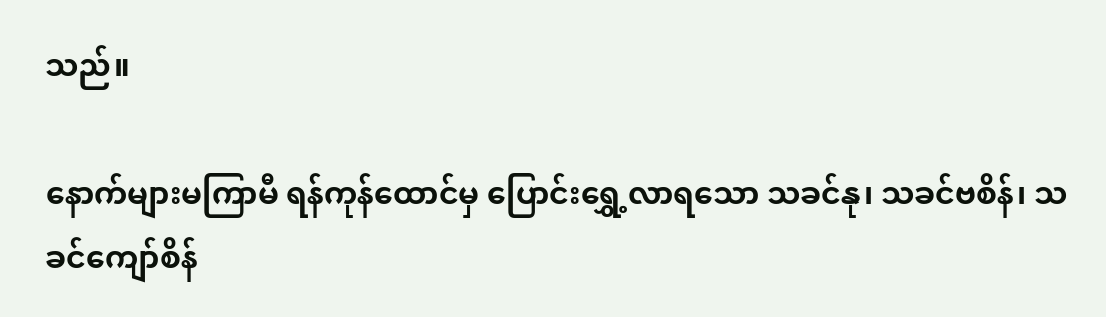သည်။

နောက်များမကြာမီ ရန်ကုန်ထောင်မှ ပြောင်းရွှေ့လာရသော သခင်နု၊ သခင်ဗစိန်၊ သခင်ကျော်စိန်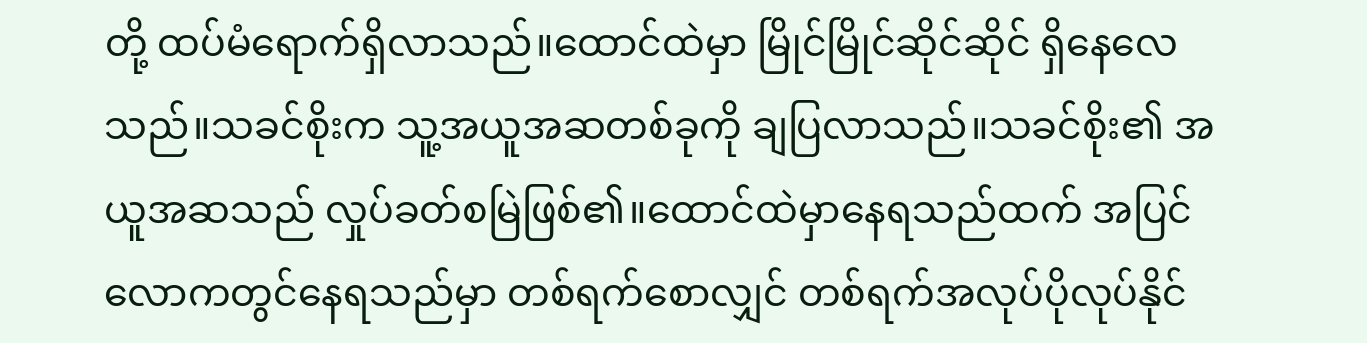တို့ ထပ်မံရောက်ရှိလာသည်။ထောင်ထဲမှာ မြိုင်မြိုင်ဆိုင်ဆိုင် ရှိနေလေသည်။သခင်စိုးက သူ့အယူအဆတစ်ခုကို ချပြလာသည်။သခင်စိုး၏ အယူအဆသည် လှုပ်ခတ်စမြဲဖြစ်၏။ထောင်ထဲမှာနေရသည်ထက် အပြင်လောကတွင်နေရသည်မှာ တစ်ရက်စောလျှင် တစ်ရက်အလုပ်ပိုလုပ်နိုင်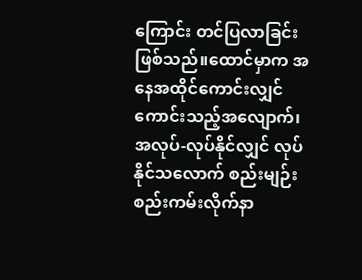ကြောင်း တင်ပြလာခြင်းဖြစ်သည်။ထောင်မှာက အနေအထိုင်ကောင်းလျှင် ကောင်းသည့်အလျောက်၊ အလုပ်-လုပ်နိုင်လျှင် လုပ်နိုင်သလောက် စည်းမျဉ်းစည်းကမ်းလိုက်နာ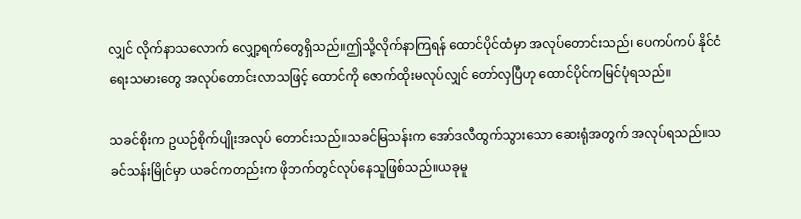လျှင် လိုက်နာသလောက် လျှော့ရက်တွေရှိသည်။ဤသို့လိုက်နာကြရန် ထောင်ပိုင်ထံမှာ အလုပ်တောင်းသည်၊ ပေကပ်ကပ် နိုင်ငံရေးသမားတွေ အလုပ်တောင်းလာသဖြင့် ထောင်ကို ဇောက်ထိုးမလုပ်လျှင် တော်လှပြီဟု ထောင်ပိုင်ကမြင်ပုံရသည်။

သခင်စိုးက ဥယဉ်စိုက်ပျိုးအလုပ် တောင်းသည်။‌သခင်မြသန်းက အော်ဒလီထွက်သွားသော ဆေးရုံအတွက် အလုပ်ရသည်။သခင်သန်းမြိုင်မှာ ယခင်ကတည်းက ဖိုဘက်တွင်လုပ်နေသူဖြစ်သည်။ယခုမူ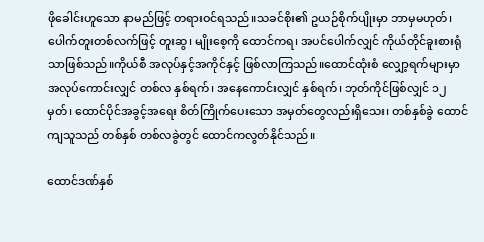ဖိုခေါင်းဟူသော နာမည်ဖြင့် တရားဝင်ရသည်။သခင်စိုး၏ ဥယဉ်စိုက်ပျိုးမှာ ဘာမှမဟုတ်၊ ပေါက်တူးတစ်လက်ဖြင့် တူးဆွ၊ မျိုးစေ့ကို ထောင်ကရ၊ အပင်ပေါက်လျှင် ကိုယ်တိုင်ခူးစားရုံသာဖြစ်သည်။ကိုယ်စီ အလုပ်နှင့်အကိုင်နှင့် ဖြစ်လာကြသည်။ထောင်ထုံးစံ လျှော့ရက်များမှာ အလုပ်ကောင်းလျှင် တစ်လ နှစ်ရက်၊ အနေကောင်းလျှင် နှစ်ရက်၊ ဘုတ်ကိုင်ဖြစ်လျှင် ၁၂ မှတ်၊ ထောင်ပိုင်အခွင့်အရေး စိတ်ကြိုက်ပေးသော အမှတ်တွေလည်းရှိသေး၊ တစ်နှစ်ခွဲ ထောင်ကျသူသည် တစ်နှစ် တစ်လခွဲတွင် ထောင်ကလွတ်နိုင်သည်။

ထောင်ဒဏ်နှစ်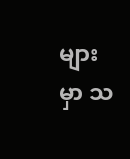များမှာ သ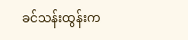ခင်သန်းထွန်းက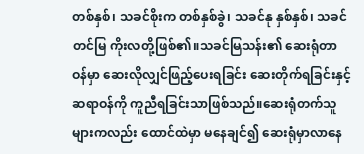တစ်နှစ်၊ သခင်စိုးက တစ်နှစ်ခွဲ၊ သခင်နု နှစ်နှစ်၊ သခင်တင်မြ ကိုးလတို့ဖြစ်၏။သခင်မြသန်း၏ ဆေးရုံတာဝန်မှာ ဆေးလိုလျှင်ဖြည့်ပေးရခြင်း ဆေးတိုက်ရခြင်းနှင့် ဆရာဝန်ကို ကူညီရခြင်းသာဖြစ်သည်။ဆေးရုံတက်သူများကလည်း ထောင်ထဲမှာ မနေချင်၍ ဆေးရုံမှာလာနေ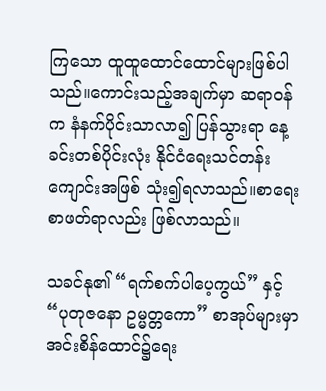ကြသော ထူထူထောင်ထောင်များဖြစ်ပါသည်။ကောင်းသည့်အချက်မှာ ဆရာဝန်က နံနက်ပိုင်းသာလာ၍ ပြန်သွားရာ နေ့ခင်းတစ်ပိုင်းလုံး နိုင်ငံရေးသင်တန်းကျောင်းအဖြစ် သုံး၍ရလာသည်။စာရေး စာဖတ်ရာလည်း ဖြစ်လာသည်။

သခင်နု၏ “ရက်စက်ပါပေ့ကွယ်” နှင့် “ပုတုဇနော ဥမ္မတ္တကော” စာအုပ်များမှာ အင်းစိန်ထောင်၌ရေး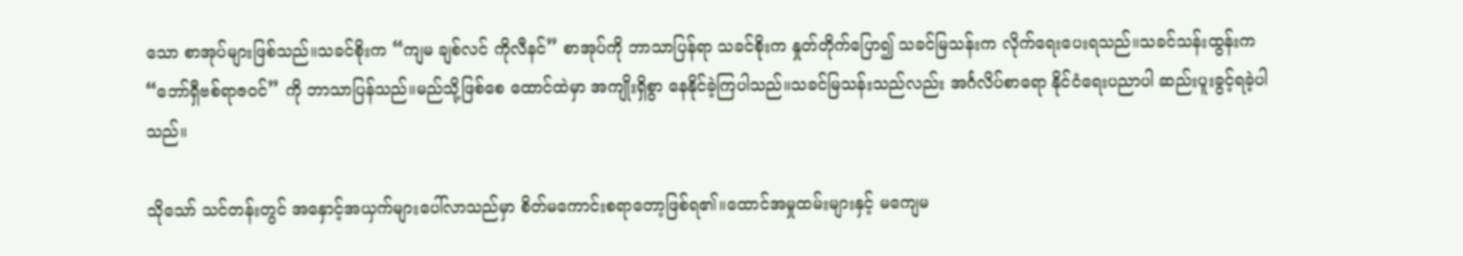သော စာအုပ်များဖြစ်သည်။သခင်စိုးက “ကျမ ချစ်လင် ကိုလီနင်” စာအုပ်ကို ဘာသာပြန်ရာ သခင်စိုးက နှုတ်တိုက်ပြော၍ သခင်မြသန်းက လိုက်ရေးပေးရသည်။သခင်သန်းထွန်းက “ဘော်ရှီဗစ်ရာဇဝင်” ကို ဘာသာပြန်သည်။မည်သို့ဖြစ်စေ ထောင်ထဲမှာ အကျိုးရှိစွာ နေနိုင်ခဲ့ကြပါသည်။သခင်မြသန်းသည်လည်း အင်္ဂလိပ်စာရော နိုင်ငံရေးပညာပါ ဆည်းပူးခွင့်ရခဲ့ပါသည်။

သိုသော် သင်တန်းတွင် အနှောင့်အယှက်များပေါ်လာသည်မှာ စိတ်မကောင်းစရာတော့ဖြစ်ရ၏။ထောင်အမှုထမ်းများနှင့် မကျေမ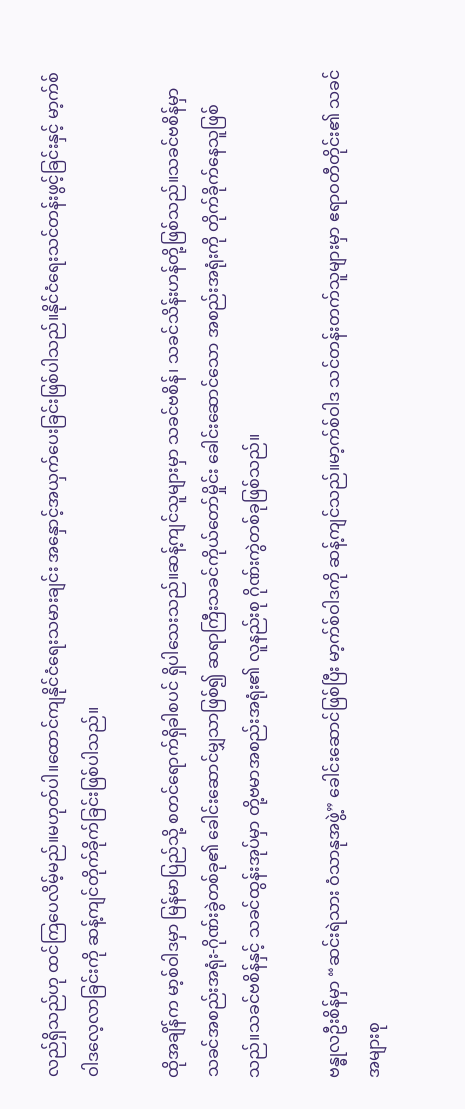လည်ရှိသည်ဟု ထင်ကြပေလိမ့်မည်။မဟုတ်ပါ။ထောင်ကျနိုင်ငံရေးသမားချင်း အနှောင့်အယှက်ပေးခြင်းဖြစ်ပါသည်။နိုင်ငံရေးသင်တန်းဖွင့်ခြင်းနှင့် မာ့က်စ်ဝါဒလေ့လာခြင်းကို ဆန့်ကျင်တိုက်ခိုက်ခြင်းဖြစ်ပါသည်။

ထိုအချိန်က မာ့စ်ဝါဒမှာ မြန်မာပြည်သို့ စတင်ရောက်ရှိခါစပင် ရှိပါသေးသည်။ဆန့်ကျင်သူများမှာ သခင်ဗစိန်၊ သခင်သိန်းဟန်တို့ဖြစ်သည်။သခင်ဗစိန်မှာ သခင်အစည်းအရုံး-ဂိုဏ်းခွဲတစ်ခု၏ ခေါင်းဆောင်မျှသာဖြစ်၍ ဆရာကြီးသခင်ကိုယ်တော်မှိုင်း ခေါင်းဆောင်သော အစည်းအရုံးကို တိုက်ခိုက်နေသူဖြစ်သည်။သခင်ဗစိန်နှင့် သခင်ထွန်းအုပ်မှာ တို့ဗမာအစည်းအရုံး၏ လူနည်းစု ဂိုဏ်းကွဲတစ်ခုဖြစ်သည်။

ဗန္ဓုလဦးစိန်မှာ “ဆင်းရဲသား ဝံသာနုအဖွဲ့” ခေါင်းဆောင်ဖြစ်ပြီး မာ့က်စ်ဝါဒကို ဆန့်ကျင်သည်။မာ့က်စ်ဝါဒ သင်တန်းတက်သူများမှာ ဧရာဝတီတိုင်း၏ သခင်အများစု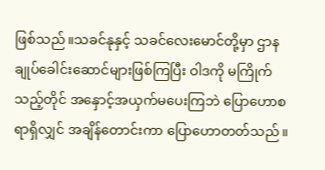ဖြစ်သည်။သခင်နုနှင့် သခင်လေးမောင်တို့မှာ ဌာနချုပ်ခေါင်းဆောင်များဖြစ်ကြပြီး ဝါဒကို မကြိုက်သည့်တိုင် အနှောင့်အယှက်မပေးကြဘဲ ပြောဟောစရာရှိလျှင် အချိန်တောင်းကာ ပြောဟောတတ်သည်။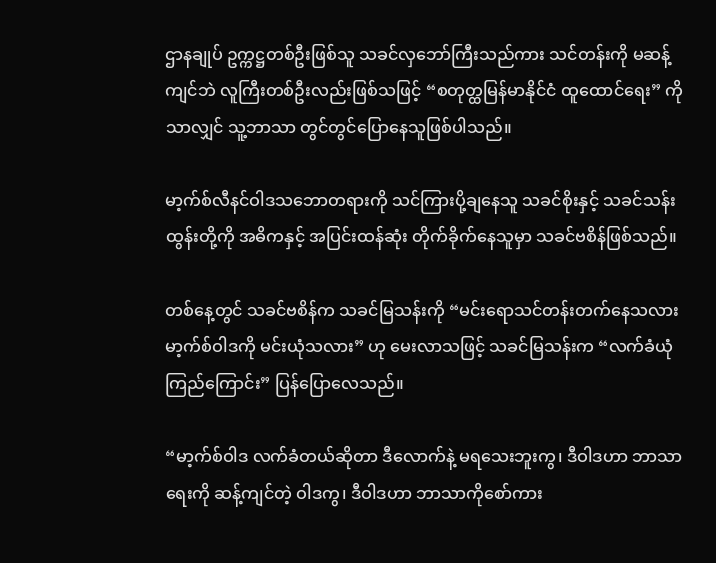ဌာနချုပ် ဥက္ကဋ္ဌတစ်ဦးဖြစ်သူ သခင်လှဘော်ကြီးသည်ကား သင်တန်းကို မဆန့်ကျင်ဘဲ လူကြီး‌တစ်ဦးလည်းဖြစ်သဖြင့် “စတုတ္ထမြန်မာနိုင်ငံ ထူထောင်ရေး” ကိုသာလျှင် သူ့ဘာသာ တွင်တွင်ပြောနေသူဖြစ်ပါသည်။

မာ့က်စ်လီနင်ဝါဒသဘောတရားကို သင်ကြားပို့ချနေသူ သခင်စိုးနှင့် သခင်သန်းထွန်းတို့ကို အဓိကနှင့် အပြင်းထန်ဆုံး တိုက်ခိုက်နေသူမှာ သခင်ဗစိန်ဖြစ်သည်။

တစ်နေ့တွင် သခင်ဗစိန်က သခင်မြသန်းကို “မင်းရောသင်တန်းတက်နေသလား မာ့က်စ်ဝါဒကို မင်းယုံသလား” ဟု မေးလာသဖြင့် သခင်မြသန်းက “လက်ခံယုံကြည်ကြောင်း” ပြန်ပြောလေသည်။

“မာ့က်စ်ဝါဒ လက်ခံတယ်ဆိုတာ ဒီလောက်နဲ့ မရသေးဘူးကွ၊ ဒီဝါဒဟာ ဘာသာရေးကို ဆန့်ကျင်တဲ့ ဝါဒကွ၊ ဒီဝါဒဟာ ဘာသာကိုစော်ကား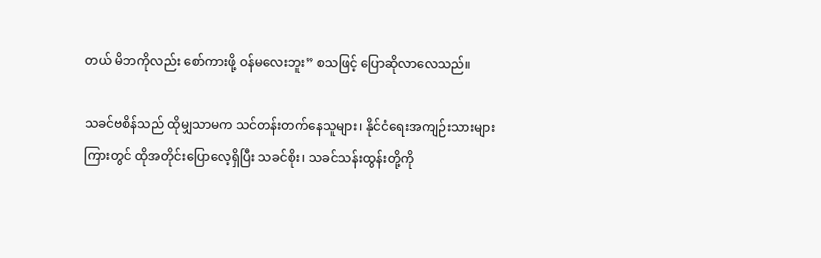တယ် မိဘကိုလည်း စော်ကားဖို့ ဝန်မလေးဘူး” စသဖြင့် ပြောဆိုလာလေသည်။

သခင်ဗစိန်သည် ထိုမျှသာမက သင်တန်းတက်နေသူများ၊ နိုင်ငံရေးအကျဉ်းသားများကြားတွင် ထိုအတိုင်းပြောလေ့ရှိပြီး သခင်စိုး၊ သခင်သန်းထွန်းတို့ကို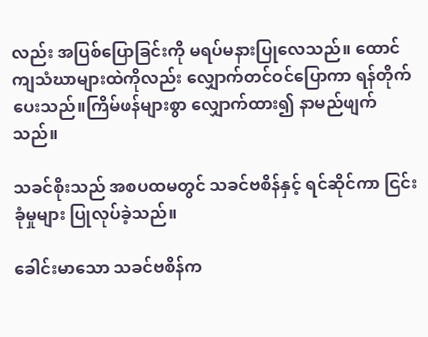လည်း အပြစ်ပြောခြင်းကို မရပ်မနားပြုလေသည်။ ထောင်ကျသံဃာများထဲကိုလည်း လျှောက်တင်ဝင်ပြောကာ ရန်တိုက်ပေးသည်။ကြိမ်ဖန်များစွာ လျှောက်ထား၍ နာမည်ဖျက်သည်။

သခင်စိုးသည် အစပထမတွင် သခင်ဗစိန်နှင့် ရင်ဆိုင်ကာ ငြင်းခုံမှုများ ပြုလုပ်ခဲ့သည်။

ခေါင်းမာသော သခင်ဗစိန်က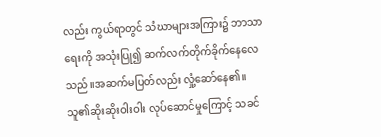လည်း ကွယ်ရာတွင် သံ‌ဃာများအကြား၌ ဘာသာရေးကို အသုံးပြု၍ ဆက်လက်တိုက်ခိုက်နေလေသည်။အဆက်မပြတ်လည်း လှုံ့ဆော်နေ၏။သူ၏ဆိုးဆိုးဝါးဝါး လုပ်ဆောင်မှုကြောင့် သခင်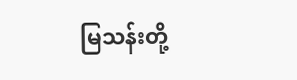မြသန်းတို့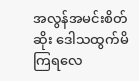အလွန်အမင်းစိတ်ဆိုး ဒေါသထွက်မိကြရလေ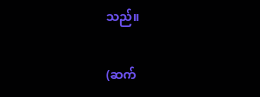သည်။

(ဆက်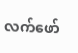လက်ဖော်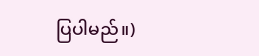ပြပါမည်။)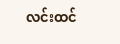လင်းထင်